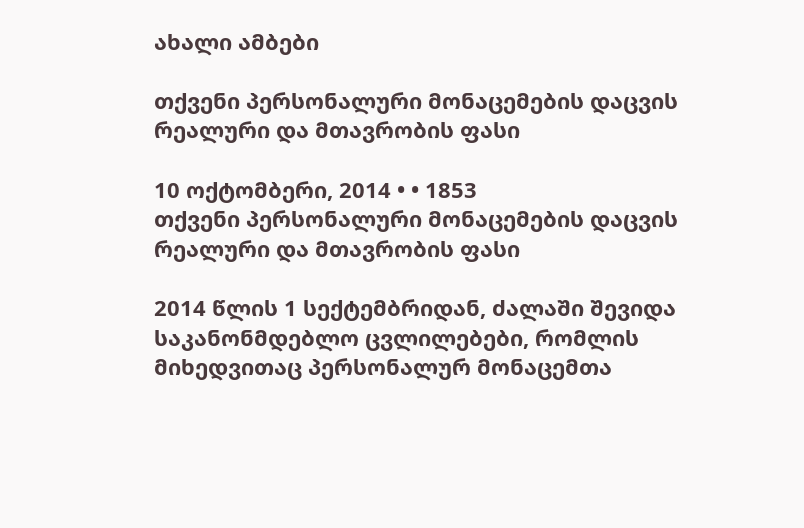ახალი ამბები

თქვენი პერსონალური მონაცემების დაცვის რეალური და მთავრობის ფასი

10 ოქტომბერი, 2014 • • 1853
თქვენი პერსონალური მონაცემების დაცვის რეალური და მთავრობის ფასი

2014 წლის 1 სექტემბრიდან, ძალაში შევიდა საკანონმდებლო ცვლილებები, რომლის მიხედვითაც პერსონალურ მონაცემთა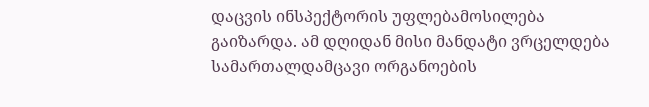დაცვის ინსპექტორის უფლებამოსილება გაიზარდა. ამ დღიდან მისი მანდატი ვრცელდება სამართალდამცავი ორგანოების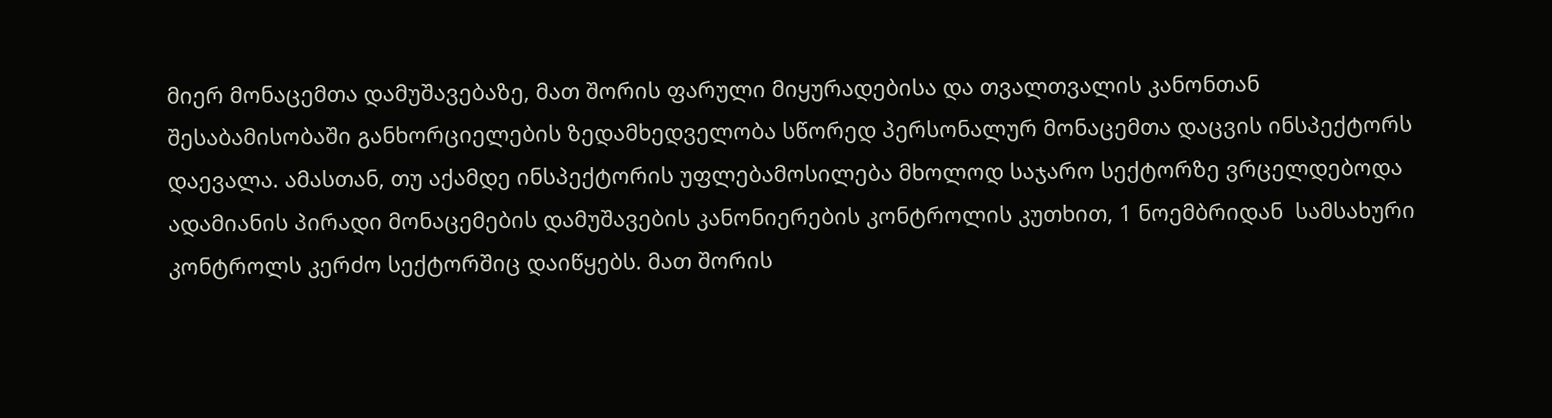მიერ მონაცემთა დამუშავებაზე, მათ შორის ფარული მიყურადებისა და თვალთვალის კანონთან შესაბამისობაში განხორციელების ზედამხედველობა სწორედ პერსონალურ მონაცემთა დაცვის ინსპექტორს დაევალა. ამასთან, თუ აქამდე ინსპექტორის უფლებამოსილება მხოლოდ საჯარო სექტორზე ვრცელდებოდა ადამიანის პირადი მონაცემების დამუშავების კანონიერების კონტროლის კუთხით, 1 ნოემბრიდან  სამსახური კონტროლს კერძო სექტორშიც დაიწყებს. მათ შორის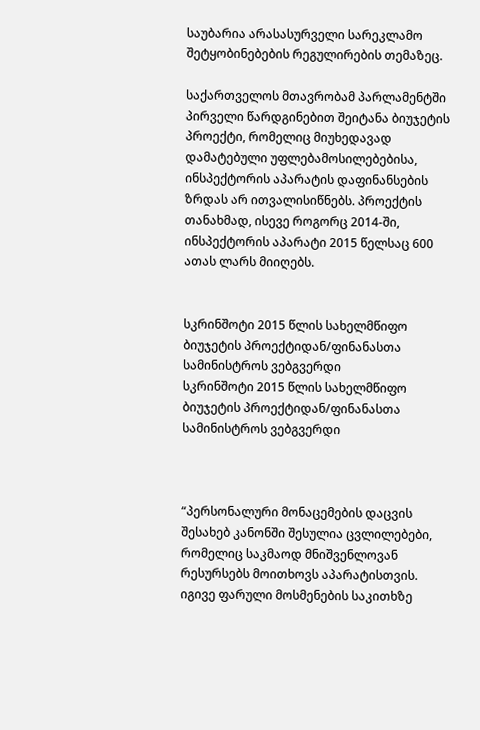საუბარია არასასურველი სარეკლამო შეტყობინებების რეგულირების თემაზეც.

საქართველოს მთავრობამ პარლამენტში პირველი წარდგინებით შეიტანა ბიუჯეტის პროექტი, რომელიც მიუხედავად დამატებული უფლებამოსილებებისა, ინსპექტორის აპარატის დაფინანსების ზრდას არ ითვალისიწნებს. პროექტის თანახმად, ისევე როგორც 2014-ში, ინსპექტორის აპარატი 2015 წელსაც 600 ათას ლარს მიიღებს.


სკრინშოტი 2015 წლის სახელმწიფო ბიუჯეტის პროექტიდან/ფინანასთა სამინისტროს ვებგვერდი
სკრინშოტი 2015 წლის სახელმწიფო ბიუჯეტის პროექტიდან/ფინანასთა სამინისტროს ვებგვერდი



“პერსონალური მონაცემების დაცვის შესახებ კანონში შესულია ცვლილებები, რომელიც საკმაოდ მნიშვენლოვან რესურსებს მოითხოვს აპარატისთვის. იგივე ფარული მოსმენების საკითხზე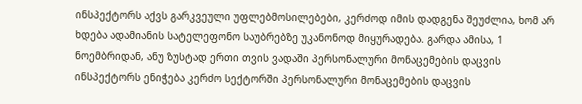ინსპექტორს აქვს გარკვეული უფლებმოსილებები, კერძოდ იმის დადგენა შეუძლია, ხომ არ ხდება ადამიანის სატელეფონო საუბრებზე უკანონოდ მიყურადება. გარდა ამისა, 1 ნოემბრიდან, ანუ ზუსტად ერთი თვის ვადაში პერსონალური მონაცემების დაცვის ინსპექტორს ენიჭება კერძო სექტორში პერსონალური მონაცემების დაცვის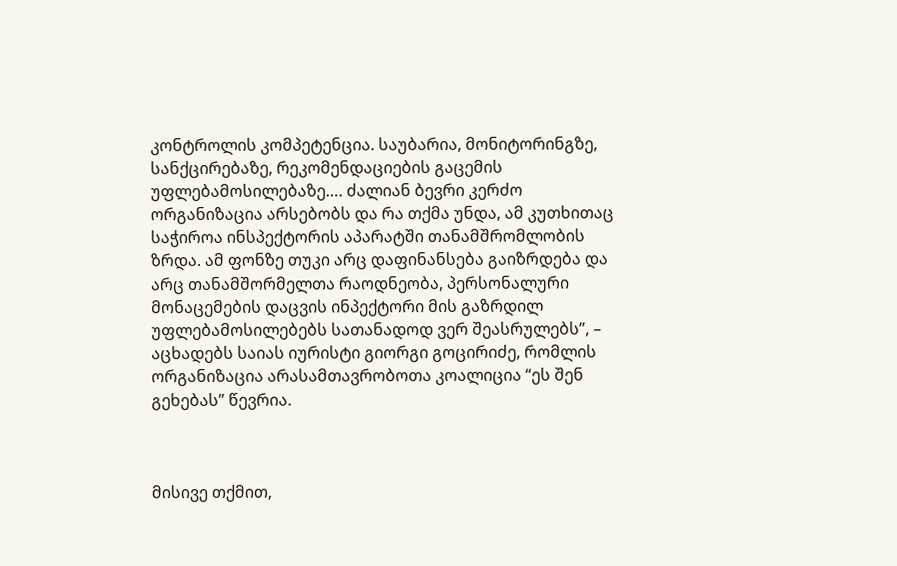კონტროლის კომპეტენცია. საუბარია, მონიტორინგზე, სანქცირებაზე, რეკომენდაციების გაცემის უფლებამოსილებაზე…. ძალიან ბევრი კერძო ორგანიზაცია არსებობს და რა თქმა უნდა, ამ კუთხითაც საჭიროა ინსპექტორის აპარატში თანამშრომლობის ზრდა. ამ ფონზე თუკი არც დაფინანსება გაიზრდება და არც თანამშორმელთა რაოდნეობა, პერსონალური მონაცემების დაცვის ინპექტორი მის გაზრდილ უფლებამოსილებებს სათანადოდ ვერ შეასრულებს”, – აცხადებს საიას იურისტი გიორგი გოცირიძე, რომლის ორგანიზაცია არასამთავრობოთა კოალიცია “ეს შენ გეხებას” წევრია.



მისივე თქმით,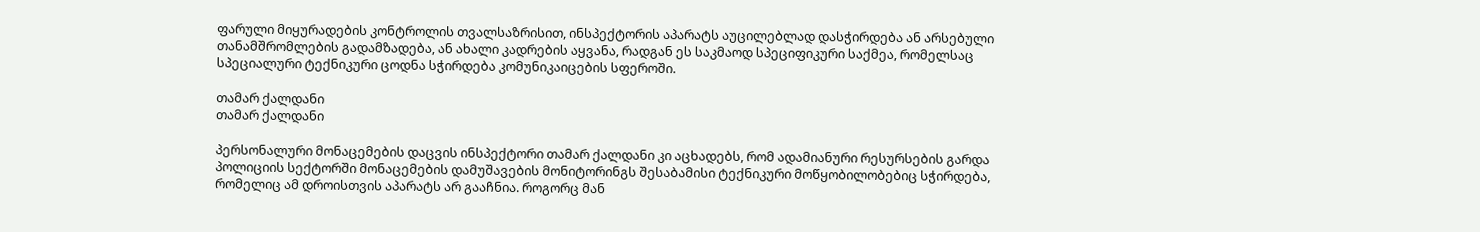ფარული მიყურადების კონტროლის თვალსაზრისით, ინსპექტორის აპარატს აუცილებლად დასჭირდება ან არსებული თანამშრომლების გადამზადება, ან ახალი კადრების აყვანა, რადგან ეს საკმაოდ სპეციფიკური საქმეა, რომელსაც სპეციალური ტექნიკური ცოდნა სჭირდება კომუნიკაიცების სფეროში.

თამარ ქალდანი
თამარ ქალდანი

პერსონალური მონაცემების დაცვის ინსპექტორი თამარ ქალდანი კი აცხადებს, რომ ადამიანური რესურსების გარდა პოლიციის სექტორში მონაცემების დამუშავების მონიტორინგს შესაბამისი ტექნიკური მოწყობილობებიც სჭირდება, რომელიც ამ დროისთვის აპარატს არ გააჩნია. როგორც მან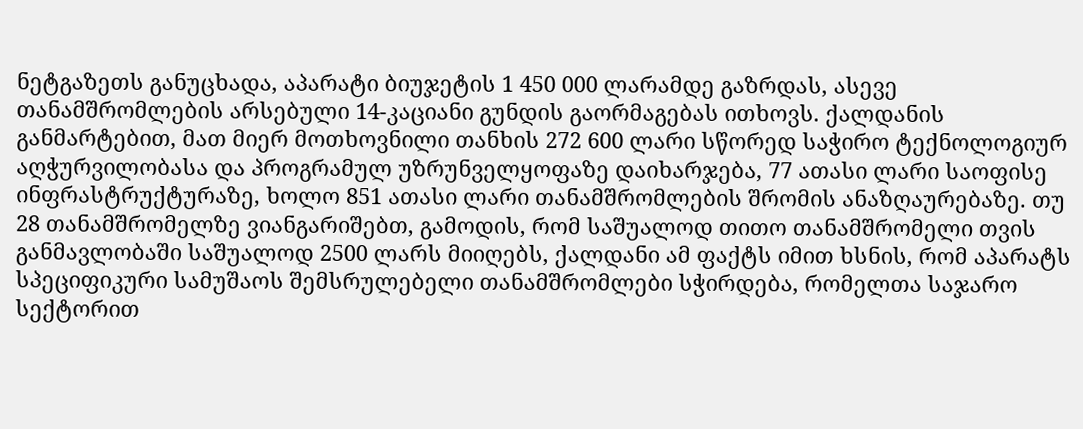ნეტგაზეთს განუცხადა, აპარატი ბიუჯეტის 1 450 000 ლარამდე გაზრდას, ასევე თანამშრომლების არსებული 14-კაციანი გუნდის გაორმაგებას ითხოვს. ქალდანის განმარტებით, მათ მიერ მოთხოვნილი თანხის 272 600 ლარი სწორედ საჭირო ტექნოლოგიურ აღჭურვილობასა და პროგრამულ უზრუნველყოფაზე დაიხარჯება, 77 ათასი ლარი საოფისე ინფრასტრუქტურაზე, ხოლო 851 ათასი ლარი თანამშრომლების შრომის ანაზღაურებაზე. თუ 28 თანამშრომელზე ვიანგარიშებთ, გამოდის, რომ საშუალოდ თითო თანამშრომელი თვის განმავლობაში საშუალოდ 2500 ლარს მიიღებს, ქალდანი ამ ფაქტს იმით ხსნის, რომ აპარატს სპეციფიკური სამუშაოს შემსრულებელი თანამშრომლები სჭირდება, რომელთა საჯარო სექტორით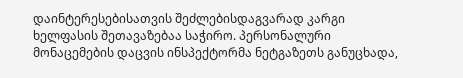დაინტერესებისათვის შეძლებისდაგვარად კარგი ხელფასის შეთავაზებაა საჭირო. პერსონალური მონაცემების დაცვის ინსპექტორმა ნეტგაზეთს განუცხადა,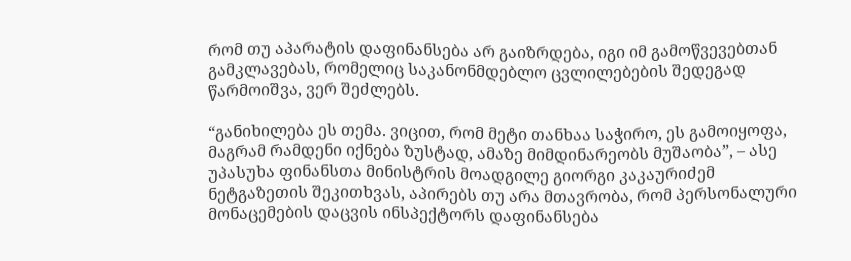რომ თუ აპარატის დაფინანსება არ გაიზრდება, იგი იმ გამოწვევებთან გამკლავებას, რომელიც საკანონმდებლო ცვლილებების შედეგად წარმოიშვა, ვერ შეძლებს.

“განიხილება ეს თემა. ვიცით, რომ მეტი თანხაა საჭირო, ეს გამოიყოფა, მაგრამ რამდენი იქნება ზუსტად, ამაზე მიმდინარეობს მუშაობა”, – ასე უპასუხა ფინანსთა მინისტრის მოადგილე გიორგი კაკაურიძემ ნეტგაზეთის შეკითხვას, აპირებს თუ არა მთავრობა, რომ პერსონალური მონაცემების დაცვის ინსპექტორს დაფინანსება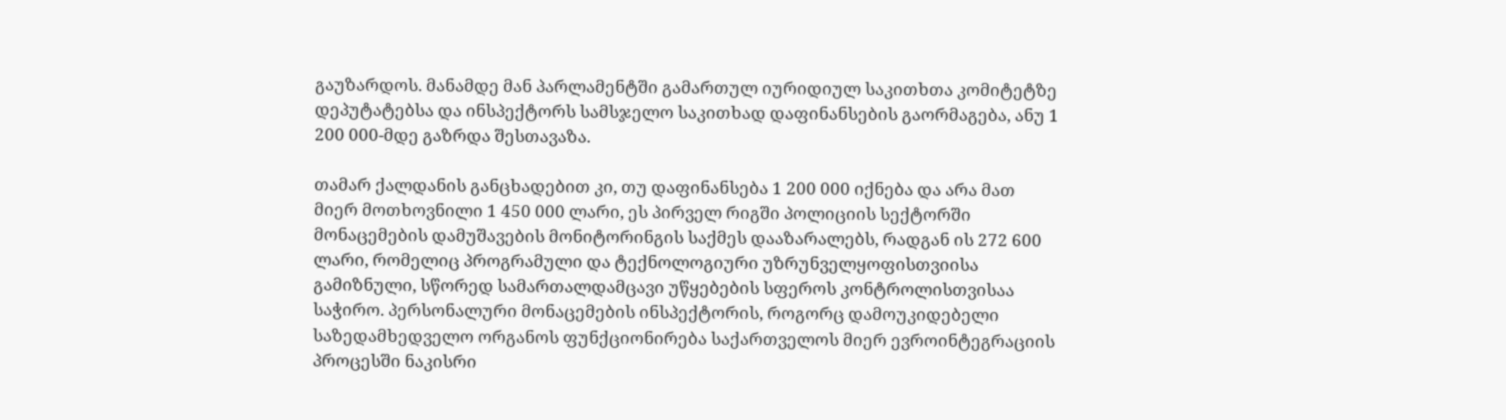გაუზარდოს. მანამდე მან პარლამენტში გამართულ იურიდიულ საკითხთა კომიტეტზე დეპუტატებსა და ინსპექტორს სამსჯელო საკითხად დაფინანსების გაორმაგება, ანუ 1 200 000-მდე გაზრდა შესთავაზა.

თამარ ქალდანის განცხადებით კი, თუ დაფინანსება 1 200 000 იქნება და არა მათ მიერ მოთხოვნილი 1 450 000 ლარი, ეს პირველ რიგში პოლიციის სექტორში მონაცემების დამუშავების მონიტორინგის საქმეს დააზარალებს, რადგან ის 272 600 ლარი, რომელიც პროგრამული და ტექნოლოგიური უზრუნველყოფისთვიისა გამიზნული, სწორედ სამართალდამცავი უწყებების სფეროს კონტროლისთვისაა საჭირო. პერსონალური მონაცემების ინსპექტორის, როგორც დამოუკიდებელი საზედამხედველო ორგანოს ფუნქციონირება საქართველოს მიერ ევროინტეგრაციის პროცესში ნაკისრი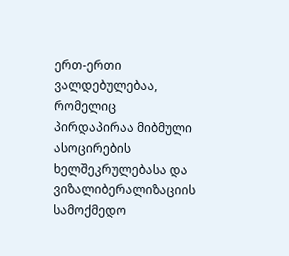ერთ-ერთი ვალდებულებაა, რომელიც პირდაპირაა მიბმული ასოცირების ხელშეკრულებასა და ვიზალიბერალიზაციის სამოქმედო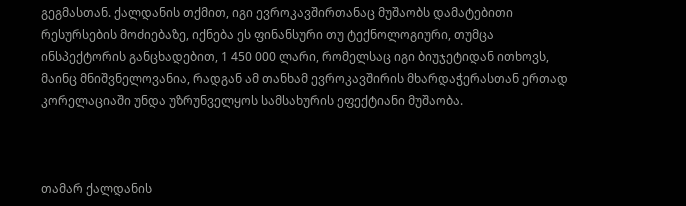გეგმასთან. ქალდანის თქმით, იგი ევროკავშირთანაც მუშაობს დამატებითი რესურსების მოძიებაზე, იქნება ეს ფინანსური თუ ტექნოლოგიური, თუმცა ინსპექტორის განცხადებით, 1 450 000 ლარი, რომელსაც იგი ბიუჯეტიდან ითხოვს, მაინც მნიშვნელოვანია, რადგან ამ თანხამ ევროკავშირის მხარდაჭერასთან ერთად კორელაციაში უნდა უზრუნველყოს სამსახურის ეფექტიანი მუშაობა.



თამარ ქალდანის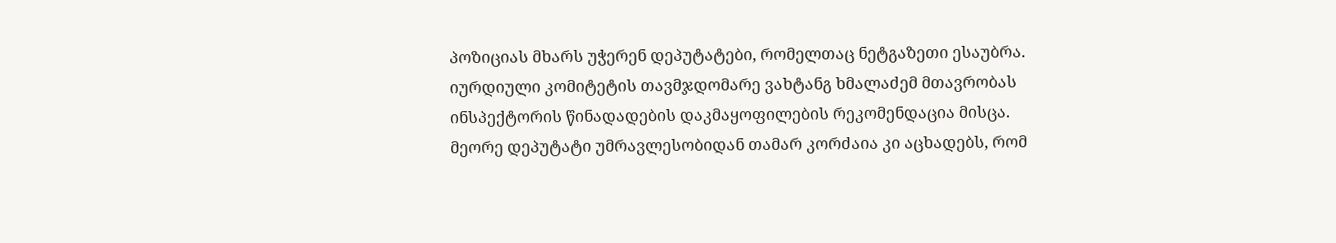პოზიციას მხარს უჭერენ დეპუტატები, რომელთაც ნეტგაზეთი ესაუბრა. იურდიული კომიტეტის თავმჯდომარე ვახტანგ ხმალაძემ მთავრობას ინსპექტორის წინადადების დაკმაყოფილების რეკომენდაცია მისცა. მეორე დეპუტატი უმრავლესობიდან თამარ კორძაია კი აცხადებს, რომ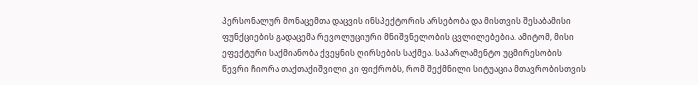პერსონალურ მონაცემთა დაცვის ინსპექტორის არსებობა და მისთვის შესაბამისი ფუნქციების გადაცემა რევოლუციური მნიშვნელობის ცვლილებებია. ამიტომ, მისი ეფექტური საქმიანობა ქვეყნის ღირსების საქმეა. საპარლამენტო უცმირესობის წევრი ჩიორა თაქთაქიშვილი კი ფიქრობს, რომ შექმნილი სიტუაცია მთავრობისთვის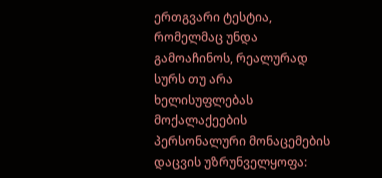ერთგვარი ტესტია, რომელმაც უნდა გამოაჩინოს, რეალურად სურს თუ არა ხელისუფლებას მოქალაქეების პერსონალური მონაცემების დაცვის უზრუნველყოფა: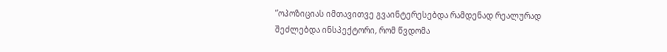“ოპოზიციას იმთავითვე გვაინტერესებდა რამდენად რეალურად შეძლებდა ინსპექტორი, რომ წვდომა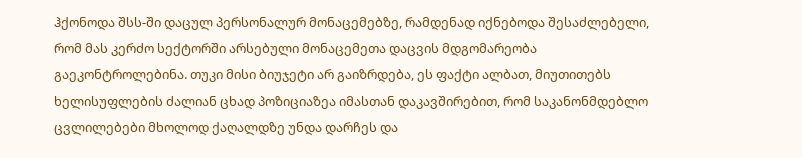ჰქონოდა შსს-ში დაცულ პერსონალურ მონაცემებზე, რამდენად იქნებოდა შესაძლებელი, რომ მას კერძო სექტორში არსებული მონაცემეთა დაცვის მდგომარეობა გაეკონტროლებინა. თუკი მისი ბიუჯეტი არ გაიზრდება, ეს ფაქტი ალბათ, მიუთითებს ხელისუფლების ძალიან ცხად პოზიციაზეა იმასთან დაკავშირებით, რომ საკანონმდებლო ცვლილებები მხოლოდ ქაღალდზე უნდა დარჩეს და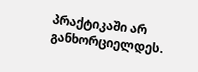პრაქტიკაში არ განხორციელდეს.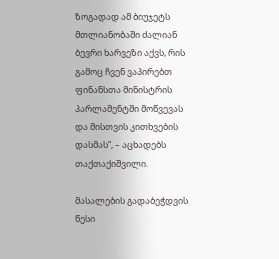ზოგადად ამ ბიუჯეტს მთლიანობაში ძალიან ბევრი ხარვეზი აქვს, რის გამოც ჩვენ ვაპირებთ ფინანსთა მინისტრის პარლამენტში მოწვევას და მისთვის კითხვების დასმას”, – აცხადებს თაქთაქიშვილი.

მასალების გადაბეჭდვის წესი